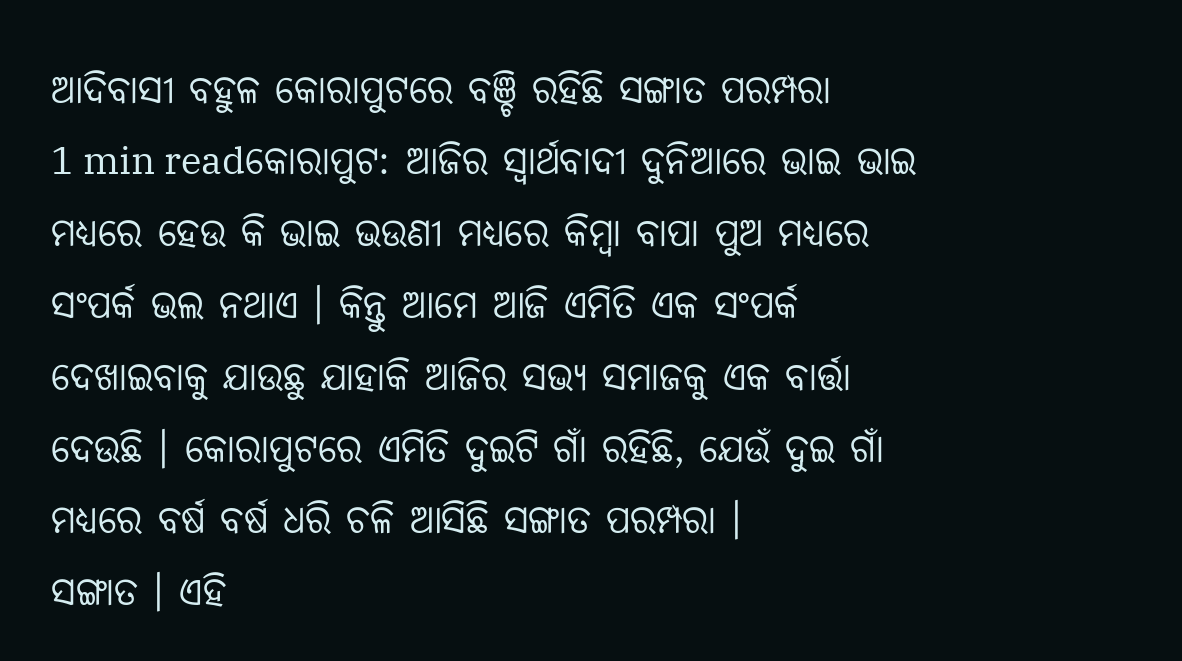ଆଦିବାସୀ ବହୁଳ କୋରାପୁଟରେ ବଞ୍ଚି ରହିଛି ସଙ୍ଗାତ ପରମ୍ପରା
1 min readକୋରାପୁଟ: ଆଜିର ସ୍ବାର୍ଥବାଦୀ ଦୁନିଆରେ ଭାଇ ଭାଇ ମଧ୍ୟରେ ହେଉ କି ଭାଇ ଭଉଣୀ ମଧ୍ଯରେ କିମ୍ବା ବାପା ପୁଅ ମଧ୍ଯରେ ସଂପର୍କ ଭଲ ନଥାଏ । କିନ୍ତୁ ଆମେ ଆଜି ଏମିତି ଏକ ସଂପର୍କ ଦେଖାଇବାକୁ ଯାଉଛୁ ଯାହାକି ଆଜିର ସଭ୍ୟ ସମାଜକୁ ଏକ ବାର୍ତ୍ତା ଦେଉଛି । କୋରାପୁଟରେ ଏମିତି ଦୁଇଟି ଗାଁ ରହିଛି, ଯେଉଁ ଦୁଇ ଗାଁ ମଧ୍ଯରେ ବର୍ଷ ବର୍ଷ ଧରି ଚଳି ଆସିଛି ସଙ୍ଗାତ ପରମ୍ପରା ।
ସଙ୍ଗାତ । ଏହି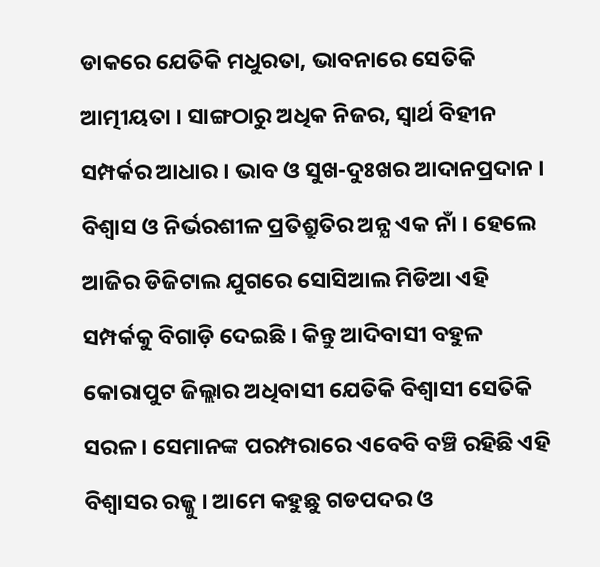ଡାକରେ ଯେତିକି ମଧୁରତା, ଭାବନାରେ ସେତିକି ଆତ୍ମୀୟତା । ସାଙ୍ଗଠାରୁ ଅଧିକ ନିଜର, ସ୍ବାର୍ଥ ବିହୀନ ସମ୍ପର୍କର ଆଧାର । ଭାବ ଓ ସୁଖ-ଦୁଃଖର ଆଦାନପ୍ରଦାନ । ବିଶ୍ବାସ ଓ ନିର୍ଭରଶୀଳ ପ୍ରତିଶ୍ରୁତିର ଅନ୍ଯ ଏକ ନାଁ । ହେଲେ ଆଜିର ଡିଜିଟାଲ ଯୁଗରେ ସୋସିଆଲ ମିଡିଆ ଏହି ସମ୍ପର୍କକୁ ବିଗାଡ଼ି ଦେଇଛି । କିନ୍ତୁ ଆଦିବାସୀ ବହୁଳ କୋରାପୁଟ ଜିଲ୍ଲାର ଅଧିବାସୀ ଯେତିକି ବିଶ୍ବାସୀ ସେତିକି ସରଳ । ସେମାନଙ୍କ ପରମ୍ପରାରେ ଏବେବି ବଞ୍ଚି ରହିଛି ଏହି ବିଶ୍ବାସର ରଜ୍ଜୁ । ଆମେ କହୁଛୁ ଗଡପଦର ଓ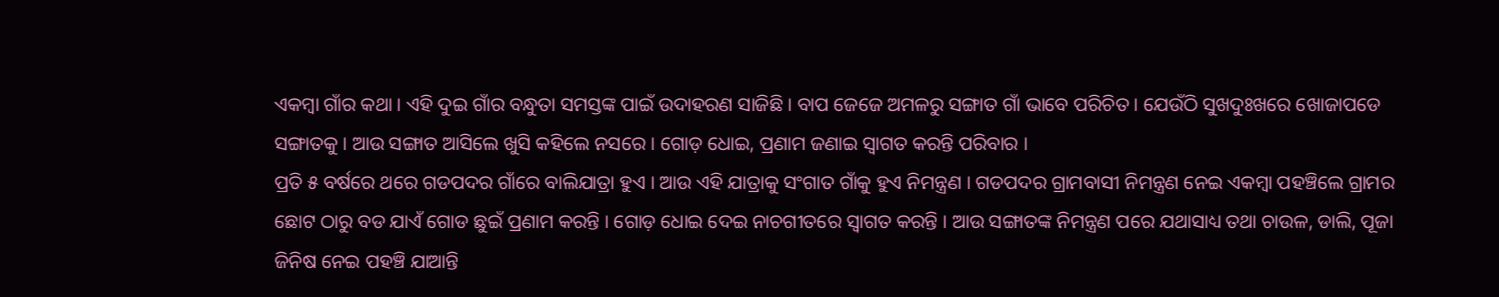ଏକମ୍ବା ଗାଁର କଥା । ଏହି ଦୁଇ ଗାଁର ବନ୍ଧୁତା ସମସ୍ତଙ୍କ ପାଇଁ ଉଦାହରଣ ସାଜିଛି । ବାପ ଜେଜେ ଅମଳରୁ ସଙ୍ଗାତ ଗାଁ ଭାବେ ପରିଚିତ । ଯେଉଁଠି ସୁଖଦୁଃଖରେ ଖୋଜାପଡେ ସଙ୍ଗାତକୁ । ଆଉ ସଙ୍ଗାତ ଆସିଲେ ଖୁସି କହିଲେ ନସରେ । ଗୋଡ଼ ଧୋଇ, ପ୍ରଣାମ ଜଣାଇ ସ୍ବାଗତ କରନ୍ତି ପରିବାର ।
ପ୍ରତି ୫ ବର୍ଷରେ ଥରେ ଗଡପଦର ଗାଁରେ ବାଲିଯାତ୍ରା ହୁଏ । ଆଉ ଏହି ଯାତ୍ରାକୁ ସଂଗାତ ଗାଁକୁ ହୁଏ ନିମନ୍ତ୍ରଣ । ଗଡପଦର ଗ୍ରାମବାସୀ ନିମନ୍ତ୍ରଣ ନେଇ ଏକମ୍ବା ପହଞ୍ଚିଲେ ଗ୍ରାମର ଛୋଟ ଠାରୁ ବଡ ଯାଏଁ ଗୋଡ ଛୁଇଁ ପ୍ରଣାମ କରନ୍ତି । ଗୋଡ଼ ଧୋଇ ଦେଇ ନାଚଗୀତରେ ସ୍ବାଗତ କରନ୍ତି । ଆଉ ସଙ୍ଗାତଙ୍କ ନିମନ୍ତ୍ରଣ ପରେ ଯଥାସାଧ୍ୟ ତଥା ଚାଉଳ, ଡାଲି, ପୂଜା ଜିନିଷ ନେଇ ପହଞ୍ଚି ଯାଆନ୍ତି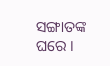ସଙ୍ଗାତଙ୍କ ଘରେ ।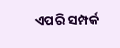ଏପରି ସମ୍ପର୍କ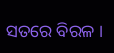ସତରେ ବିରଳ ।